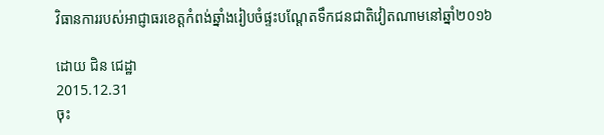វិធានការរបស់អាជ្ញាធរខេត្តកំពង់ឆ្នាំងរៀបចំផ្ទះបណ្ដែតទឹកជនជាតិវៀតណាមនៅឆ្នាំ២០១៦

ដោយ ជិន ជេដ្ឋា
2015.12.31
ចុះ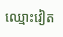ឈ្មោះវៀត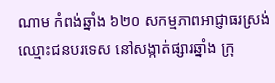ណាម កំពង់ឆ្នាំង ៦២០ សកម្មភាពអាជ្ញាធរស្រង់ឈ្មោះជនបរទេស នៅសង្កាត់ផ្សារឆ្នាំង ក្រុ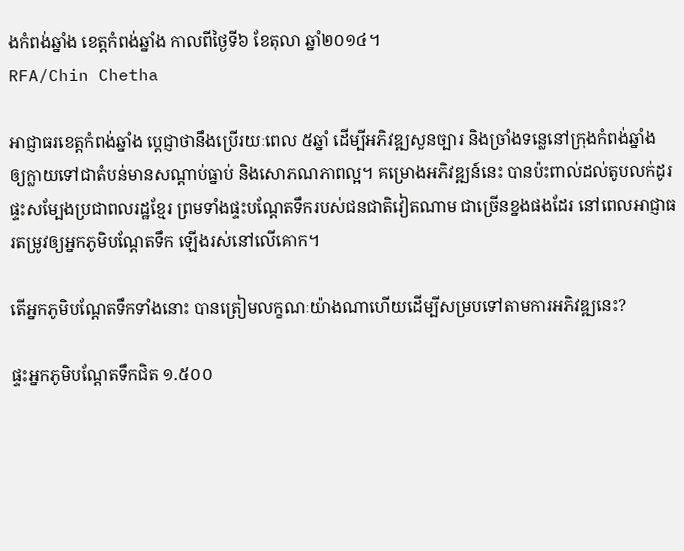ងកំពង់ឆ្នាំង ខេត្តកំពង់ឆ្នាំង កាលពីថ្ងៃទី៦ ខែតុលា ឆ្នាំ២០១៤។
RFA/Chin Chetha

អាជ្ញាធរខេត្តកំពង់ឆ្នាំង ប្ដេជ្ញាថានឹងប្រើរយៈពេល ៥ឆ្នាំ ដើម្បីអភិវឌ្ឍសួនច្បារ និងច្រាំងទន្លេនៅក្រុងកំពង់ឆ្នាំង ឲ្យក្លាយទៅជាតំបន់មានសណ្ដាប់ធ្នាប់ និងសោភណភាពល្អ។ គម្រោងអភិវឌ្ឍន៍នេះ បានប៉ះពាល់ដល់តូបលក់ដូរ ផ្ទះសម្បែងប្រជាពលរដ្ឋខ្មែរ ព្រមទាំងផ្ទះបណ្ដែតទឹករបស់ជនជាតិវៀតណាម ជាច្រើនខ្នងផងដែរ នៅពេលអាជ្ញាធរតម្រូវឲ្យអ្នកភូមិបណ្ដែតទឹក ឡើងរស់នៅលើគោក។

តើអ្នកភូមិបណ្ដែតទឹកទាំងនោះ បានត្រៀមលក្ខណៈយ៉ាងណាហើយដើម្បីសម្របទៅតាមការអភិវឌ្ឍនេះ?

ផ្ទះអ្នកភូមិបណ្ដែតទឹកជិត ១.៥០០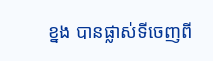ខ្នង បានផ្លាស់ទីចេញពី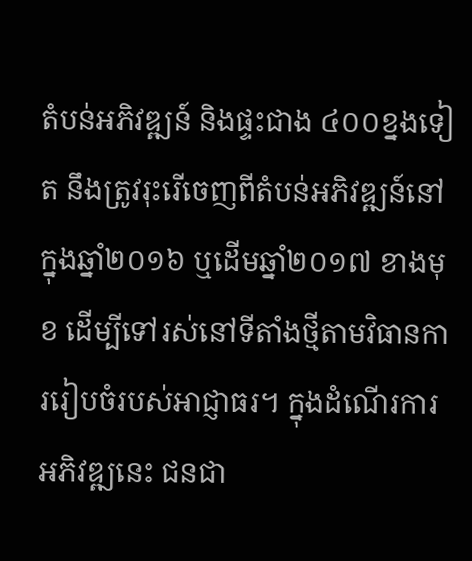តំបន់អភិវឌ្ឍន៍ និងផ្ទះជាង ៤០០ខ្នងទៀត នឹងត្រូវរុះរើចេញពីតំបន់អភិវឌ្ឍន៍នៅក្នុងឆ្នាំ២០១៦ ឬដើមឆ្នាំ២០១៧ ខាងមុខ ដើម្បីទៅរស់នៅទីតាំងថ្មីតាមវិធានការរៀបចំរបស់អាជ្ញាធរ។ ក្នុងដំណើរការអភិវឌ្ឍនេះ ជនជា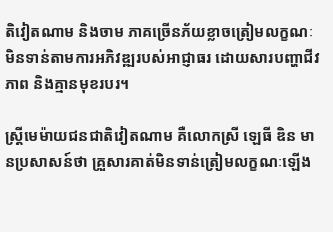តិវៀតណាម និងចាម ភាគច្រើនភ័យខ្លាចត្រៀមលក្ខណៈមិនទាន់តាមការអភិវឌ្ឍរបស់អាជ្ញាធរ ដោយសារបញ្ហាជីវភាព និងគ្មានមុខរបរ។

ស្ត្រីមេម៉ាយជនជាតិវៀតណាម គឺលោកស្រី ឡេធី ឌិន មានប្រសាសន៍ថា គ្រួសារគាត់មិនទាន់ត្រៀមលក្ខណៈឡើង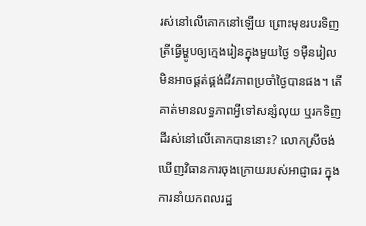រស់នៅលើគោកនៅឡើយ ព្រោះមុខរបរទិញត្រីធ្វើម្ហូបឲ្យក្មេងរៀនក្នុងមួយថ្ងៃ ១ម៉ឺនរៀល មិនអាចផ្គត់ផ្គង់ជីវភាពប្រចាំថ្ងៃបានផង។ តើគាត់មានលទ្ធភាពអ្វីទៅសន្សំលុយ ឬរកទិញដីរស់នៅលើគោកបាននោះ? លោកស្រីចង់ឃើញវិធានការចុងក្រោយរបស់អាជ្ញាធរ ក្នុងការនាំយកពលរដ្ឋ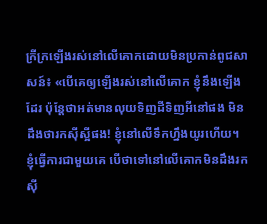ក្រីក្រឡើងរស់នៅលើគោកដោយមិនប្រកាន់ពូជសាសន៍៖ «បើគេឲ្យឡើងរស់នៅលើគោក ខ្ញុំនឹងឡើងដែរ ប៉ុន្តែថាអត់មានលុយទិញដីទិញអីនៅផង មិនដឹងថារកស៊ីស្អីផង! ខ្ញុំនៅលើទឹកហ្នឹងយូរហើយ។ ខ្ញុំធ្វើការជាមួយគេ បើថាទៅនៅលើគោកមិនដឹងរកស៊ី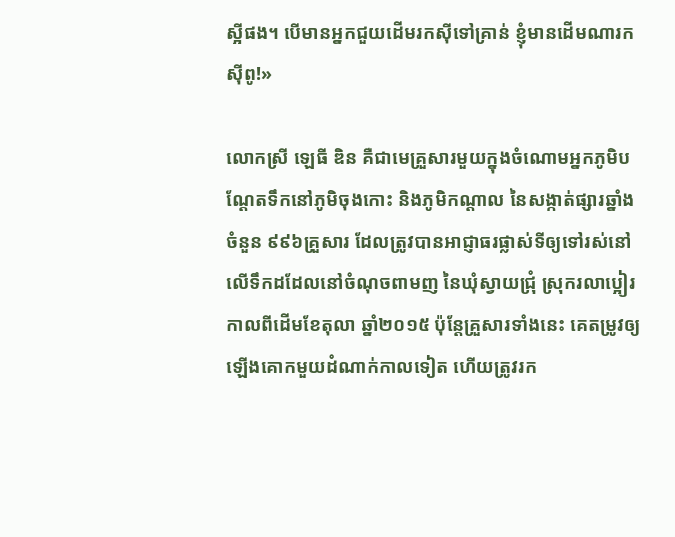ស្អីផង។ បើមានអ្នកជួយដើមរកស៊ីទៅគ្រាន់ ខ្ញុំមានដើមណារកស៊ីពូ!»

លោកស្រី ឡេធី ឌិន គឺជាមេគ្រួសារមួយក្នុងចំណោមអ្នកភូមិបណ្ដែតទឹកនៅភូមិចុងកោះ និងភូមិកណ្ដាល នៃសង្កាត់ផ្សារឆ្នាំង ចំនួន ៩៩៦គ្រួសារ ដែលត្រូវបានអាជ្ញាធរផ្លាស់ទីឲ្យទៅរស់នៅលើទឹកដដែលនៅចំណុចពាមញ នៃឃុំស្វាយជ្រុំ ស្រុករលាប្អៀរ កាលពីដើមខែតុលា ឆ្នាំ២០១៥ ប៉ុន្តែគ្រួសារទាំងនេះ គេតម្រូវឲ្យឡើងគោកមួយដំណាក់កាលទៀត ហើយត្រូវរក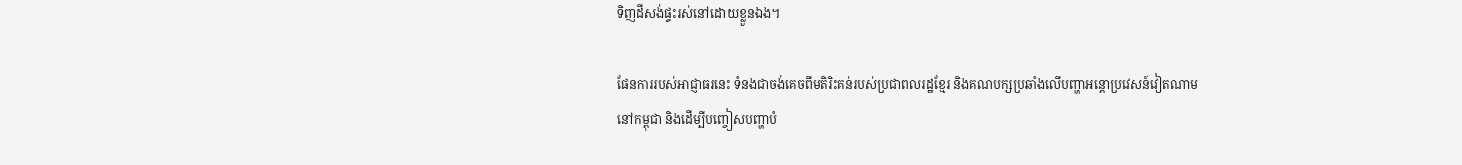ទិញដីសង់ផ្ទះរស់នៅដោយខ្លួនឯង។

ផែនការរបស់អាជ្ញាធរនេះ ទំនងជាចង់គេចពីមតិរិះគន់របស់ប្រជាពលរដ្ឋខ្មែរ និងគណបក្សប្រឆាំងលើបញ្ហាអន្តោប្រវេសន៍វៀតណាម នៅកម្ពុជា និងដើម្បីបញ្ចៀសបញ្ហាបំ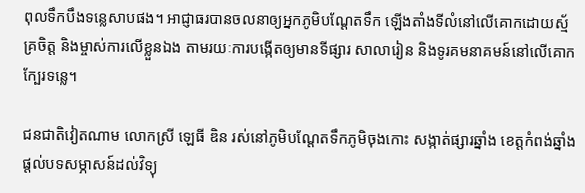ពុលទឹកបឹងទន្លេសាបផង។ អាជ្ញាធរបានចលនាឲ្យអ្នកភូមិបណ្ដែតទឹក ឡើងតាំងទីលំនៅលើគោកដោយស្ម័គ្រចិត្ត និងម្ចាស់ការលើខ្លួនឯង តាមរយៈការបង្កើតឲ្យមានទីផ្សារ សាលារៀន និងទូរគមនាគមន៍នៅលើគោកក្បែរទន្លេ។

ជនជាតិវៀតណាម លោកស្រី ឡេធី ឌិន រស់នៅភូមិបណ្ដែតទឹកភូមិចុងកោះ សង្កាត់ផ្សារឆ្នាំង ខេត្តកំពង់ឆ្នាំង ផ្ដល់បទសម្ភាសន៍ដល់វិទ្យុ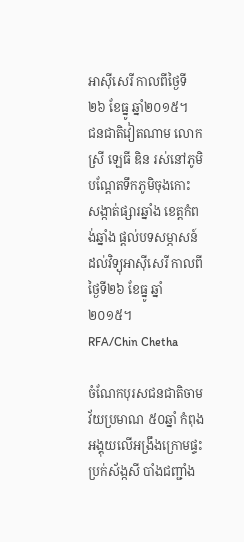អាស៊ីសេរី កាលពីថ្ងៃទី២៦ ខែធ្នូ ឆ្នាំ២០១៥។
ជនជាតិវៀតណាម លោកស្រី ឡេធី ឌិន រស់នៅភូមិបណ្ដែតទឹកភូមិចុងកោះ សង្កាត់ផ្សារឆ្នាំង ខេត្តកំពង់ឆ្នាំង ផ្ដល់បទសម្ភាសន៍ដល់វិទ្យុអាស៊ីសេរី កាលពីថ្ងៃទី២៦ ខែធ្នូ ឆ្នាំ២០១៥។
RFA/Chin Chetha

ចំណែកបុរសជនជាតិចាម វ័យប្រមាណ ៥០ឆ្នាំ កំពុងអង្គុយលើអង្រឹងក្រោមផ្ទះប្រក់ស័ង្កសី បាំងជញ្ជាំង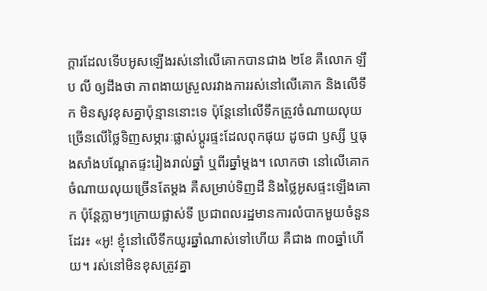ក្ដារដែលទើបអូសឡើងរស់នៅលើគោកបានជាង ២ខែ គឺលោក ឡឹប លី ឲ្យដឹងថា ភាពងាយស្រួលរវាងការរស់នៅលើគោក និងលើទឹក មិនសូវខុសគ្នាប៉ុន្មាននោះទេ ប៉ុន្តែនៅលើទឹកត្រូវចំណាយលុយច្រើនលើថ្លៃទិញសម្ភារៈផ្លាស់ប្ដូរផ្ទះដែលពុកផុយ ដូចជា ឫស្សី ឬធុងសាំងបណ្ដែតផ្ទះរៀងរាល់ឆ្នាំ ឬពីរឆ្នាំម្ដង។ លោកថា នៅលើគោកចំណាយលុយច្រើនតែម្ដង គឺសម្រាប់ទិញដី និងថ្លៃអូសផ្ទះឡើងគោក ប៉ុន្តែភ្លាមៗក្រោយផ្លាស់ទី ប្រជាពលរដ្ឋមានការលំបាកមួយចំនួនដែរ៖ «អូ! ខ្ញុំនៅលើទឹកយូរឆ្នាំណាស់ទៅហើយ គឺជាង ៣០ឆ្នាំហើយ។ រស់នៅមិនខុសត្រូវគ្នា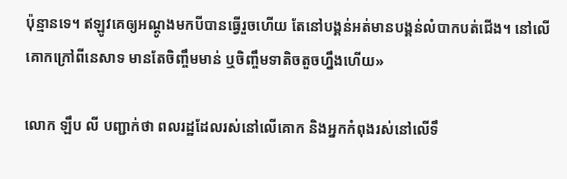ប៉ុន្មានទេ។ ឥឡូវគេឲ្យអណ្ដូងមកបីបានធ្វើរួចហើយ តែនៅបង្គន់អត់មានបង្គន់លំបាកបត់ជើង។ នៅលើគោកក្រៅពីនេសាទ មានតែចិញ្ចឹមមាន់ ឬចិញ្ចឹមទាតិចតួចហ្នឹងហើយ»

លោក ឡឹប លី បញ្ជាក់ថា ពលរដ្ឋដែលរស់នៅលើគោក និងអ្នកកំពុងរស់នៅលើទឹ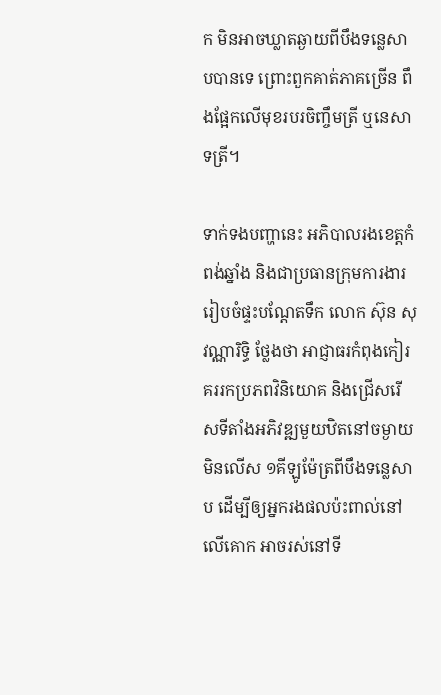ក មិនអាចឃ្លាតឆ្ងាយពីបឹងទន្លេសាបបានទេ ព្រោះពួកគាត់ភាគច្រើន ពឹងផ្អែកលើមុខរបរចិញ្ចឹមត្រី ឬនេសាទត្រី។

ទាក់ទងបញ្ហានេះ អភិបាលរងខេត្តកំពង់ឆ្នាំង និងជាប្រធានក្រុមការងាររៀបចំផ្ទះបណ្ដែតទឹក លោក ស៊ុន សុវណ្ណារិទ្ធិ ថ្លែងថា អាជ្ញាធរកំពុងកៀរគររកប្រភពវិនិយោគ និងជ្រើសរើសទីតាំងអភិវឌ្ឍមួយឋិតនៅចម្ងាយមិនលើស ១គីឡូម៉ែត្រពីបឹងទន្លេសាប ដើម្បីឲ្យអ្នករងផលប៉ះពាល់នៅលើគោក អាចរស់នៅទី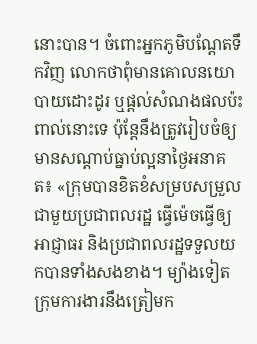នោះបាន។ ចំពោះអ្នកភូមិបណ្ដែតទឹកវិញ លោកថាពុំមានគោលនយោបាយដោះដូរ ឬផ្ដល់សំណងផលប៉ះពាល់នោះទេ ប៉ុន្តែនឹងត្រូវរៀបចំឲ្យមានសណ្ដាប់ធ្នាប់ល្អនាថ្ងៃអនាគត៖ «ក្រុមបានខិតខំសម្របសម្រួលជាមួយប្រជាពលរដ្ឋ ធ្វើម៉េចធ្វើឲ្យអាជ្ញាធរ និងប្រជាពលរដ្ឋទទួលយកបានទាំងសងខាង។ ម្យ៉ាងទៀត ក្រុមការងារនឹងត្រៀមក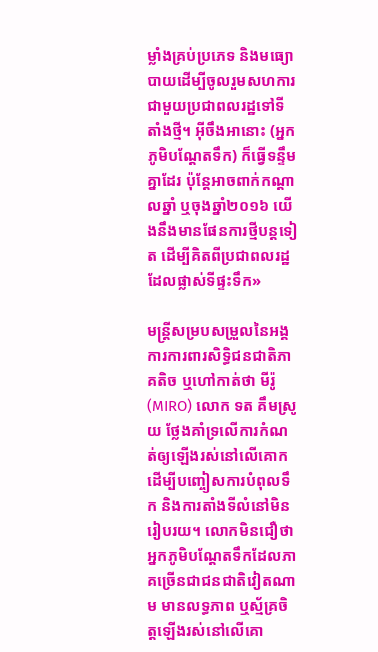ម្លាំងគ្រប់ប្រភេទ និងមធ្យោបាយដើម្បីចូលរួមសហការជាមួយប្រជាពលរដ្ឋទៅទីតាំងថ្មី។ អ៊ីចឹងអានោះ (អ្នកភូមិបណ្ដែតទឹក) ក៏ធ្វើទន្ទឹមគ្នាដែរ ប៉ុន្តែអាចពាក់កណ្ដាលឆ្នាំ ឬចុងឆ្នាំ២០១៦ យើងនឹងមានផែនការថ្មីបន្តទៀត ដើម្បីគិតពីប្រជាពលរដ្ឋដែលផ្លាស់ទីផ្ទះទឹក»

មន្ត្រីសម្របសម្រួលនៃអង្គការការពារសិទ្ធិជនជាតិភាគតិច ឬហៅកាត់ថា មីរ៉ូ (MIRO) លោក ទត គឹមស្រូយ ថ្លែងគាំទ្រលើការកំណត់ឲ្យឡើងរស់នៅលើគោក ដើម្បីបញ្ចៀសការបំពុលទឹក និងការតាំងទីលំនៅមិនរៀបរយ។ លោកមិនជឿថា អ្នកភូមិបណ្ដែតទឹកដែលភាគច្រើនជាជនជាតិវៀតណាម មានលទ្ធភាព ឬស្ម័គ្រចិត្តឡើងរស់នៅលើគោ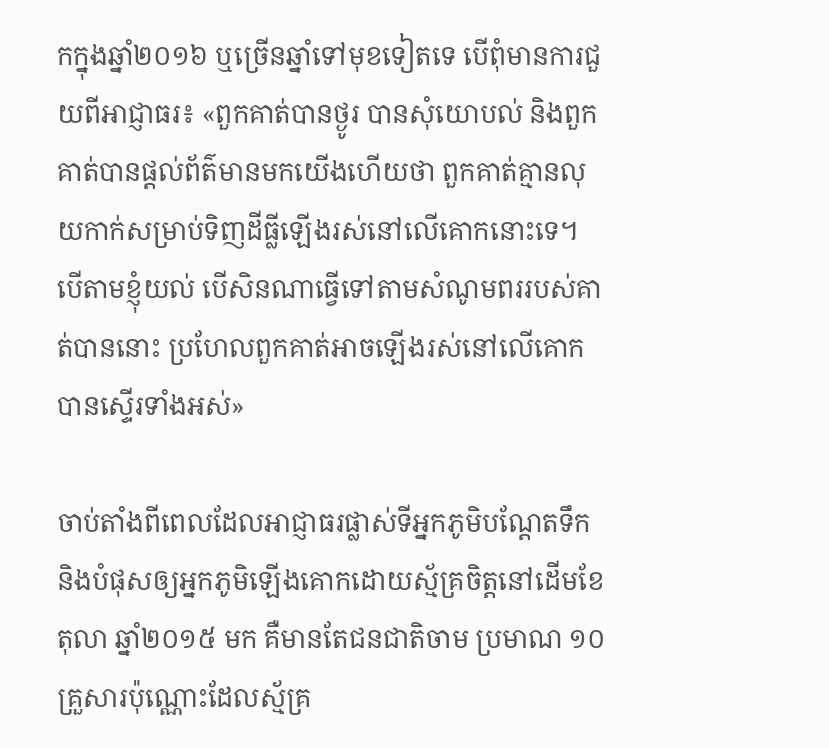កក្នុងឆ្នាំ២០១៦ ឬច្រើនឆ្នាំទៅមុខទៀតទេ បើពុំមានការជួយពីអាជ្ញាធរ៖ «ពួកគាត់បានថ្ងូរ បានសុំយោបល់ និងពួកគាត់បានផ្ដល់ព័ត៌មានមកយើងហើយថា ពួកគាត់គ្មានលុយកាក់សម្រាប់ទិញដីធ្លីឡើងរស់នៅលើគោកនោះទេ។ បើតាមខ្ញុំយល់ បើសិនណាធ្វើទៅតាមសំណូមពររបស់គាត់បាននោះ ប្រហែលពួកគាត់អាចឡើងរស់នៅលើគោកបានស្ទើរទាំងអស់»

ចាប់តាំងពីពេលដែលអាជ្ញាធរផ្លាស់ទីអ្នកភូមិបណ្ដែតទឹក និងបំផុសឲ្យអ្នកភូមិឡើងគោកដោយស្ម័គ្រចិត្តនៅដើមខែតុលា ឆ្នាំ២០១៥ មក គឺមានតែជនជាតិចាម ប្រមាណ ១០គ្រួសារប៉ុណ្ណោះដែលស្ម័គ្រ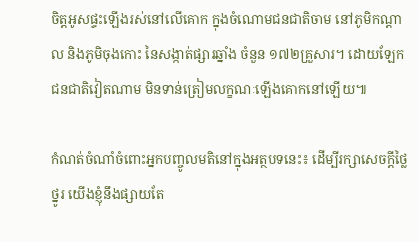ចិត្តអូសផ្ទះឡើងរស់នៅលើគោក ក្នុងចំណោមជនជាតិចាម នៅភូមិកណ្ដាល និងភូមិចុងកោះ នៃសង្កាត់ផ្សារឆ្នាំង ចំនួន ១៧២គ្រួសារ។ ដោយឡែកជនជាតិវៀតណាម មិនទាន់ត្រៀមលក្ខណៈឡើងគោកនៅឡើយ៕

កំណត់ចំណាំចំពោះអ្នកបញ្ចូលមតិនៅក្នុងអត្ថបទនេះ៖ ដើម្បីរក្សាសេចក្ដីថ្លៃថ្នូរ យើងខ្ញុំនឹងផ្សាយតែ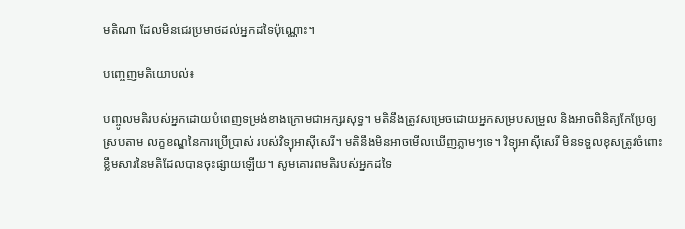មតិណា ដែលមិនជេរប្រមាថដល់អ្នកដទៃប៉ុណ្ណោះ។

បញ្ចេញមតិយោបល់៖

បញ្ចូលមតិរបស់អ្នកដោយបំពេញទម្រង់ខាងក្រោមជាអក្សរសុទ្ធ។ មតិនឹងត្រូវសម្រេចដោយអ្នកសម្របសម្រួល និងអាចពិនិត្យកែប្រែឲ្យស្របតាម លក្ខខណ្ឌនៃការប្រើប្រាស់ របស់វិទ្យុអាស៊ីសេរី។ មតិនឹងមិនអាចមើលឃើញភ្លាមៗទេ។ វិទ្យុអាស៊ីសេរី មិនទទួលខុសត្រូវចំពោះខ្លឹមសារនៃមតិដែលបានចុះផ្សាយឡើយ។ សូមគោរពមតិរបស់អ្នកដទៃ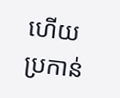ហើយប្រកាន់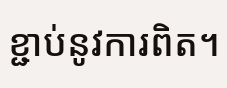ខ្ជាប់នូវការពិត។